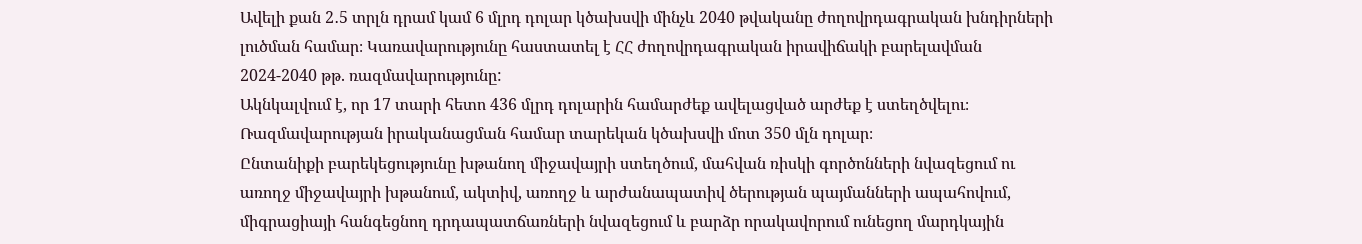Ավելի քան 2․5 տրլն դրամ կամ 6 մլրդ դոլար կծախսվի մինչև 2040 թվականը ժողովրդագրական խնդիրների լուծման համար։ Կառավարությունը հաստատել է ՀՀ ժողովրդագրական իրավիճակի բարելավման 2024-2040 թթ. ռազմավարությունը:
Ակնկալվում է, որ 17 տարի հետո 436 մլրդ դոլարին համարժեք ավելացված արժեք է ստեղծվելու։ Ռազմավարության իրականացման համար տարեկան կծախսվի մոտ 350 մլն դոլար։
Ընտանիքի բարեկեցությունը խթանող միջավայրի ստեղծում, մահվան ռիսկի գործոնների նվազեցում ու առողջ միջավայրի խթանում, ակտիվ, առողջ և արժանապատիվ ծերության պայմանների ապահովում, միգրացիայի հանգեցնող դրդապատճառների նվազեցում և բարձր որակավորում ունեցող մարդկային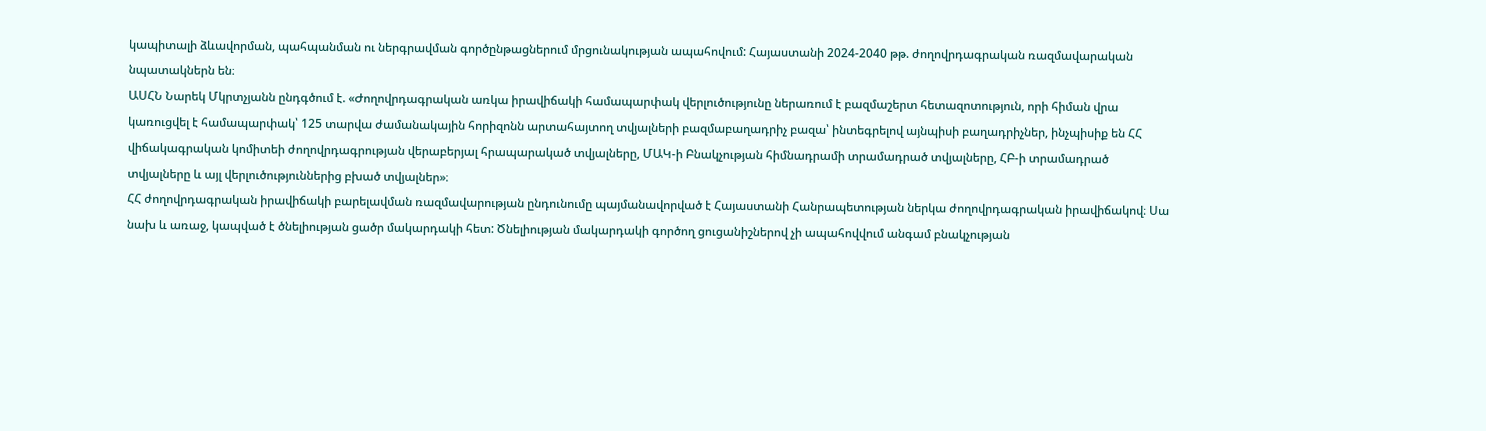կապիտալի ձևավորման, պահպանման ու ներգրավման գործընթացներում մրցունակության ապահովում: Հայաստանի 2024-2040 թթ. ժողովրդագրական ռազմավարական նպատակներն են։
ԱՍՀՆ Նարեկ Մկրտչյանն ընդգծում է. «Ժողովրդագրական առկա իրավիճակի համապարփակ վերլուծությունը ներառում է բազմաշերտ հետազոտություն, որի հիման վրա կառուցվել է համապարփակ՝ 125 տարվա ժամանակային հորիզոնն արտահայտող տվյալների բազմաբաղադրիչ բազա՝ ինտեգրելով այնպիսի բաղադրիչներ, ինչպիսիք են ՀՀ վիճակագրական կոմիտեի ժողովրդագրության վերաբերյալ հրապարակած տվյալները, ՄԱԿ-ի Բնակչության հիմնադրամի տրամադրած տվյալները, ՀԲ-ի տրամադրած տվյալները և այլ վերլուծություններից բխած տվյալներ»։
ՀՀ ժողովրդագրական իրավիճակի բարելավման ռազմավարության ընդունումը պայմանավորված է Հայաստանի Հանրապետության ներկա ժողովրդագրական իրավիճակով։ Սա նախ և առաջ, կապված է ծնելիության ցածր մակարդակի հետ: Ծնելիության մակարդակի գործող ցուցանիշներով չի ապահովվում անգամ բնակչության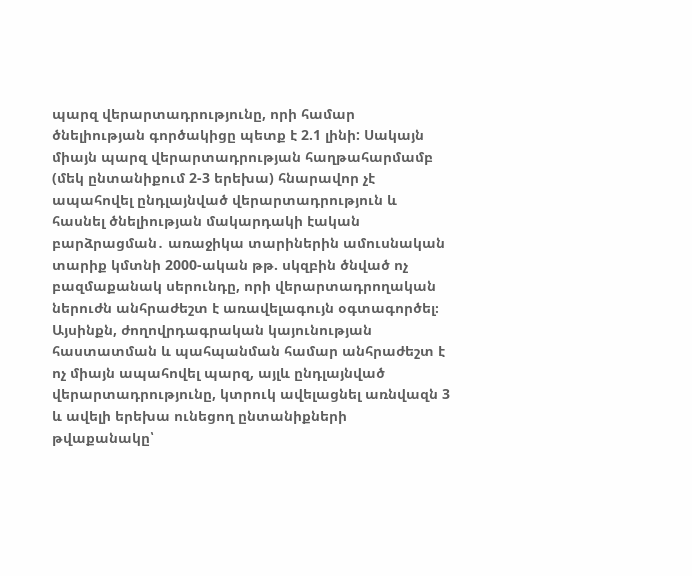պարզ վերարտադրությունը, որի համար ծնելիության գործակիցը պետք է 2.1 լինի: Սակայն միայն պարզ վերարտադրության հաղթահարմամբ (մեկ ընտանիքում 2-3 երեխա) հնարավոր չէ ապահովել ընդլայնված վերարտադրություն և հասնել ծնելիության մակարդակի էական բարձրացման․ առաջիկա տարիներին ամուսնական տարիք կմտնի 2000-ական թթ. սկզբին ծնված ոչ բազմաքանակ սերունդը, որի վերարտադրողական ներուժն անհրաժեշտ է առավելագույն օգտագործել։
Այսինքն, ժողովրդագրական կայունության հաստատման և պահպանման համար անհրաժեշտ է ոչ միայն ապահովել պարզ, այլև ընդլայնված վերարտադրությունը, կտրուկ ավելացնել առնվազն 3 և ավելի երեխա ունեցող ընտանիքների թվաքանակը՝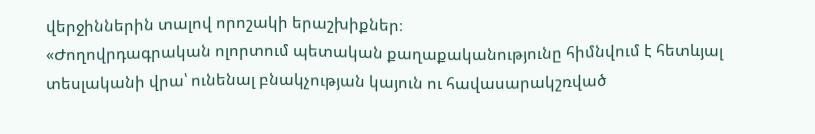վերջիններին տալով որոշակի երաշխիքներ։
«Ժողովրդագրական ոլորտում պետական քաղաքականությունը հիմնվում է հետևյալ տեսլականի վրա՝ ունենալ բնակչության կայուն ու հավասարակշռված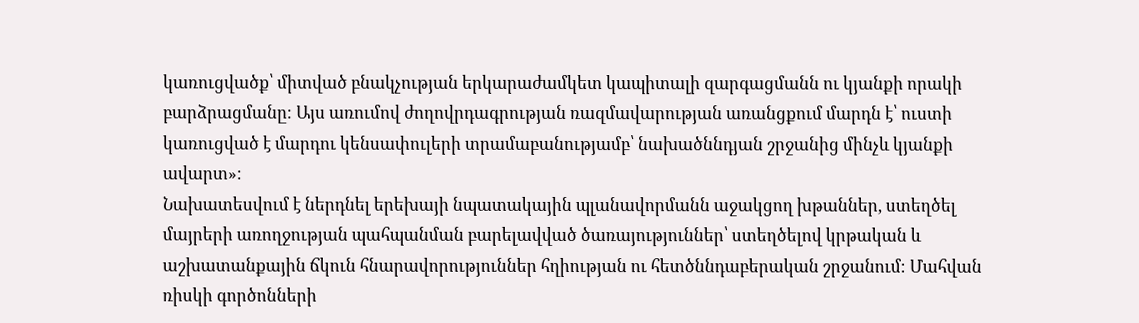կառուցվածք՝ միտված բնակչության երկարաժամկետ կապիտալի զարգացմանն ու կյանքի որակի բարձրացմանը։ Այս առումով ժողովրդագրության ռազմավարության առանցքում մարդն է՝ ուստի կառուցված է մարդու կենսափուլերի տրամաբանությամբ՝ նախածննդյան շրջանից մինչև կյանքի ավարտ»։
Նախատեսվում է ներդնել երեխայի նպատակային պլանավորմանն աջակցող խթաններ, ստեղծել մայրերի առողջության պահպանման բարելավված ծառայություններ՝ ստեղծելով կրթական և աշխատանքային ճկուն հնարավորություններ հղիության ու հետծննդաբերական շրջանում։ Մահվան ռիսկի գործոնների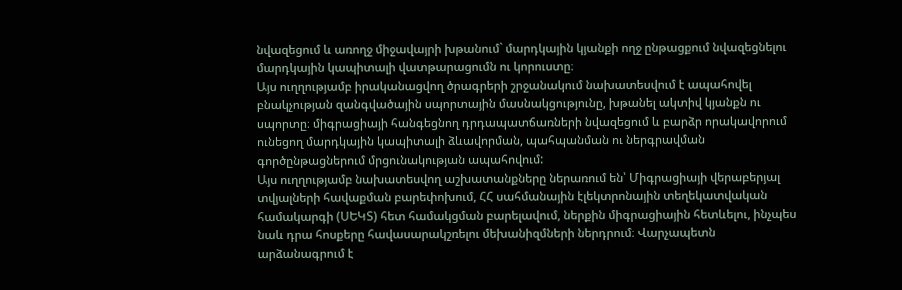նվազեցում և առողջ միջավայրի խթանում` մարդկային կյանքի ողջ ընթացքում նվազեցնելու մարդկային կապիտալի վատթարացումն ու կորուստը։
Այս ուղղությամբ իրականացվող ծրագրերի շրջանակում նախատեսվում է ապահովել բնակչության զանգվածային սպորտային մասնակցությունը, խթանել ակտիվ կյանքն ու սպորտը։ միգրացիայի հանգեցնող դրդապատճառների նվազեցում և բարձր որակավորում ունեցող մարդկային կապիտալի ձևավորման, պահպանման ու ներգրավման գործընթացներում մրցունակության ապահովում:
Այս ուղղությամբ նախատեսվող աշխատանքները ներառում են՝ Միգրացիայի վերաբերյալ տվյալների հավաքման բարեփոխում, ՀՀ սահմանային էլեկտրոնային տեղեկատվական համակարգի (ՍԵԿՏ) հետ համակցման բարելավում, ներքին միգրացիային հետևելու, ինչպես նաև դրա հոսքերը հավասարակշռելու մեխանիզմների ներդրում։ Վարչապետն արձանագրում է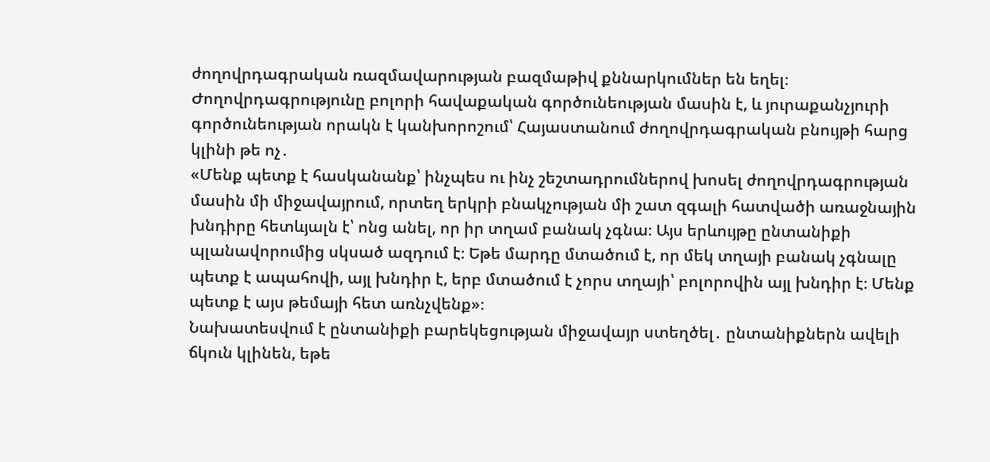ժողովրդագրական ռազմավարության բազմաթիվ քննարկումներ են եղել։ Ժողովրդագրությունը բոլորի հավաքական գործունեության մասին է, և յուրաքանչյուրի գործունեության որակն է կանխորոշում՝ Հայաստանում ժողովրդագրական բնույթի հարց կլինի թե ոչ․
«Մենք պետք է հասկանանք՝ ինչպես ու ինչ շեշտադրումներով խոսել ժողովրդագրության մասին մի միջավայրում, որտեղ երկրի բնակչության մի շատ զգալի հատվածի առաջնային խնդիրը հետևյալն է՝ ոնց անել, որ իր տղամ բանակ չգնա։ Այս երևույթը ընտանիքի պլանավորումից սկսած ազդում է։ Եթե մարդը մտածում է, որ մեկ տղայի բանակ չգնալը պետք է ապահովի, այլ խնդիր է, երբ մտածում է չորս տղայի՝ բոլորովին այլ խնդիր է։ Մենք պետք է այս թեմայի հետ առնչվենք»։
Նախատեսվում է ընտանիքի բարեկեցության միջավայր ստեղծել․ ընտանիքներն ավելի ճկուն կլինեն, եթե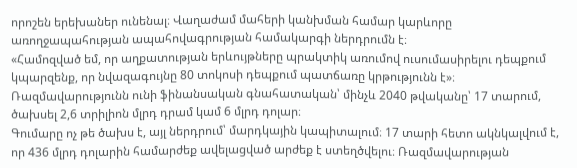որոշեն երեխաներ ունենալ։ Վաղաժամ մահերի կանխման համար կարևորը առողջապահության ապահովագրության համակարգի ներդրումն է։
«Համոզված եմ, որ աղքատության երևույթները պրակտիկ առումով ուսումասիրելու դեպքում կպարզենք, որ նվազագույնը 80 տոկոսի դեպքում պատճառը կրթությունն է»։
Ռազմավարությունն ունի ֆինանսական գնահատական՝ մինչև 2040 թվականը՝ 17 տարում, ծախսել 2,6 տրիլիոն մլրդ դրամ կամ 6 մլրդ դոլար։
Գումարը ոչ թե ծախս է, այլ ներդրում՝ մարդկային կապիտալում։ 17 տարի հետո ակնկալվում է, որ 436 մլրդ դոլարին համարժեք ավելացված արժեք է ստեղծվելու։ Ռազմավարության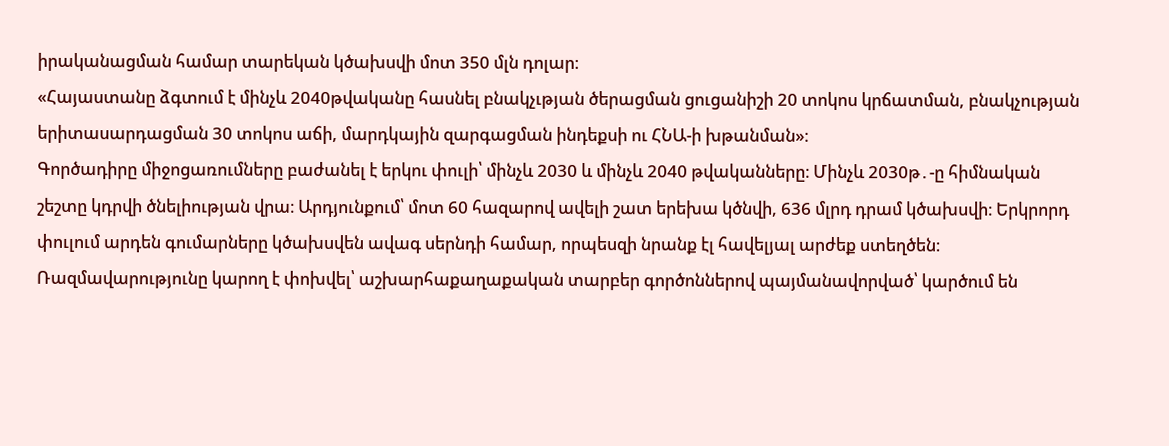իրականացման համար տարեկան կծախսվի մոտ 350 մլն դոլար։
«Հայաստանը ձգտում է մինչև 2040թվականը հասնել բնակչւթյան ծերացման ցուցանիշի 20 տոկոս կրճատման, բնակչության երիտասարդացման 30 տոկոս աճի, մարդկային զարգացման ինդեքսի ու ՀՆԱ-ի խթանման»։
Գործադիրը միջոցառումները բաժանել է երկու փուլի՝ մինչև 2030 և մինչև 2040 թվականները։ Մինչև 2030թ․-ը հիմնական շեշտը կդրվի ծնելիության վրա։ Արդյունքում՝ մոտ 60 հազարով ավելի շատ երեխա կծնվի, 636 մլրդ դրամ կծախսվի։ Երկրորդ փուլում արդեն գումարները կծախսվեն ավագ սերնդի համար, որպեսզի նրանք էլ հավելյալ արժեք ստեղծեն։ Ռազմավարությունը կարող է փոխվել՝ աշխարհաքաղաքական տարբեր գործոններով պայմանավորված՝ կարծում են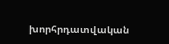խորհրդատվական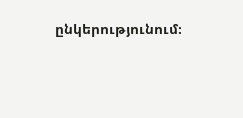ընկերությունում։